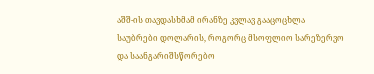აშშ-ის თავდასხმამ ირანზე კვლავ გააცოცხლა საუბრები დოლარის, როგორც მსოფლიო სარეზერვო და საანგარიშსწორებო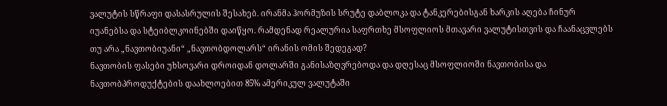ვალუტის სწრაფი დასასრულის შესახებ. ირანმა ჰორმუზის სრუტე დაბლოკა და ტანკერებისგან ხარკის აღება ჩინურ იუანებსა და სტეიბლკოინებში დაიწყო. რამდენად რეალურია საფრთხე მსოფლიოს მთავარი ვალუტისთვის და ჩაანაცვლებს თუ არა „ნავთობიუანი“ „ნავთობდოლარს“ ირანის ომის შედეგად?
ნავთობის ფასები უხსოვარი დროიდან დოლარში განისაზღვრებოდა და დღესაც მსოფლიოში ნავთობისა და ნავთობპროდუქტების დაახლოებით 85% ამერიკულ ვალუტაში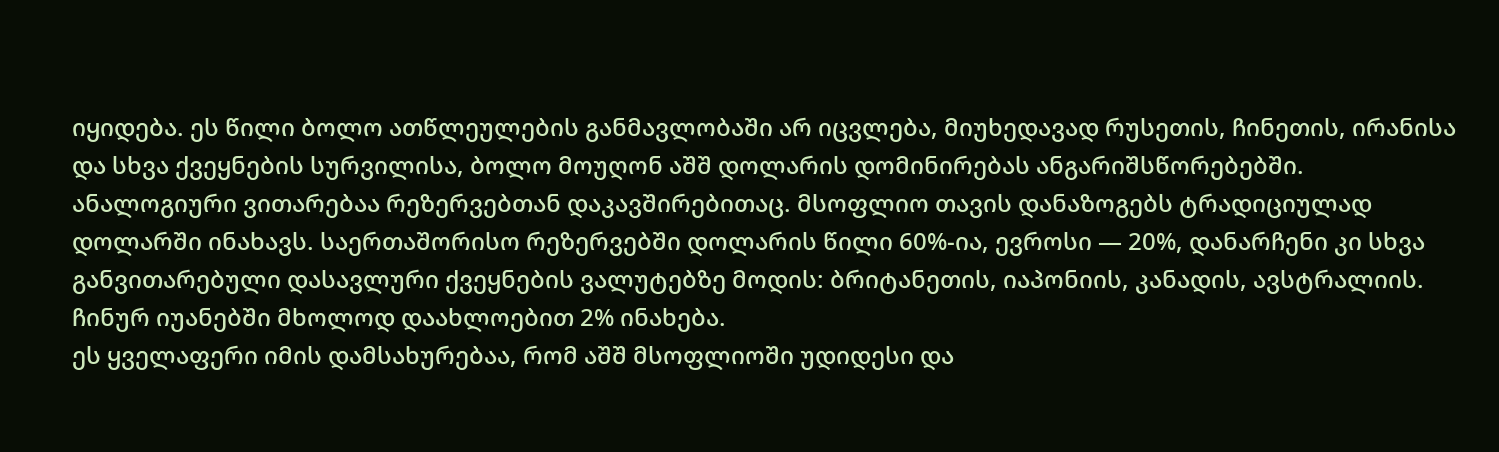იყიდება. ეს წილი ბოლო ათწლეულების განმავლობაში არ იცვლება, მიუხედავად რუსეთის, ჩინეთის, ირანისა და სხვა ქვეყნების სურვილისა, ბოლო მოუღონ აშშ დოლარის დომინირებას ანგარიშსწორებებში.
ანალოგიური ვითარებაა რეზერვებთან დაკავშირებითაც. მსოფლიო თავის დანაზოგებს ტრადიციულად დოლარში ინახავს. საერთაშორისო რეზერვებში დოლარის წილი 60%-ია, ევროსი — 20%, დანარჩენი კი სხვა განვითარებული დასავლური ქვეყნების ვალუტებზე მოდის: ბრიტანეთის, იაპონიის, კანადის, ავსტრალიის. ჩინურ იუანებში მხოლოდ დაახლოებით 2% ინახება.
ეს ყველაფერი იმის დამსახურებაა, რომ აშშ მსოფლიოში უდიდესი და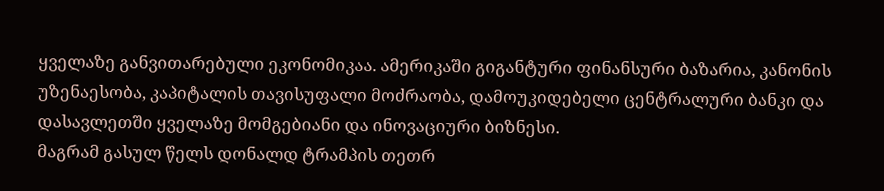ყველაზე განვითარებული ეკონომიკაა. ამერიკაში გიგანტური ფინანსური ბაზარია, კანონის უზენაესობა, კაპიტალის თავისუფალი მოძრაობა, დამოუკიდებელი ცენტრალური ბანკი და დასავლეთში ყველაზე მომგებიანი და ინოვაციური ბიზნესი.
მაგრამ გასულ წელს დონალდ ტრამპის თეთრ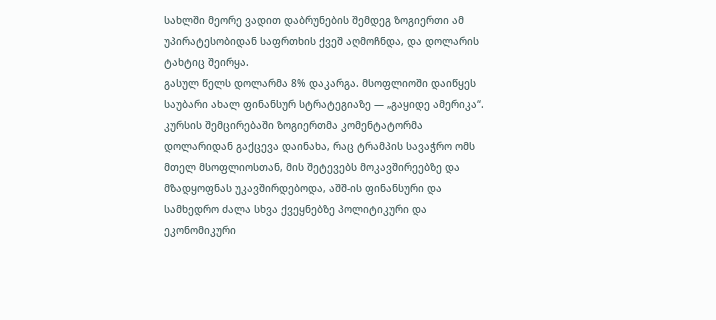სახლში მეორე ვადით დაბრუნების შემდეგ ზოგიერთი ამ უპირატესობიდან საფრთხის ქვეშ აღმოჩნდა, და დოლარის ტახტიც შეირყა.
გასულ წელს დოლარმა 8% დაკარგა. მსოფლიოში დაიწყეს საუბარი ახალ ფინანსურ სტრატეგიაზე — „გაყიდე ამერიკა“. კურსის შემცირებაში ზოგიერთმა კომენტატორმა დოლარიდან გაქცევა დაინახა, რაც ტრამპის სავაჭრო ომს მთელ მსოფლიოსთან, მის შეტევებს მოკავშირეებზე და მზადყოფნას უკავშირდებოდა, აშშ-ის ფინანსური და სამხედრო ძალა სხვა ქვეყნებზე პოლიტიკური და ეკონომიკური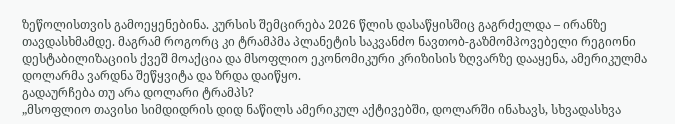ზეწოლისთვის გამოეყენებინა. კურსის შემცირება 2026 წლის დასაწყისშიც გაგრძელდა – ირანზე თავდასხმამდე. მაგრამ როგორც კი ტრამპმა პლანეტის საკვანძო ნავთობ-გაზმომპოვებელი რეგიონი დესტაბილიზაციის ქვეშ მოაქცია და მსოფლიო ეკონომიკური კრიზისის ზღვარზე დააყენა, ამერიკულმა დოლარმა ვარდნა შეწყვიტა და ზრდა დაიწყო.
გადაურჩება თუ არა დოლარი ტრამპს?
„მსოფლიო თავისი სიმდიდრის დიდ ნაწილს ამერიკულ აქტივებში, დოლარში ინახავს, სხვადასხვა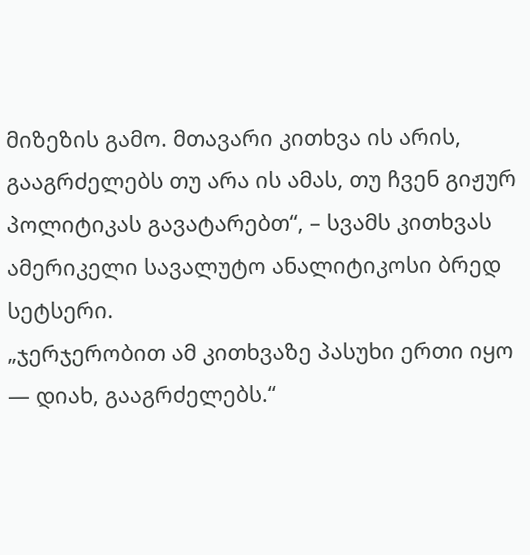მიზეზის გამო. მთავარი კითხვა ის არის, გააგრძელებს თუ არა ის ამას, თუ ჩვენ გიჟურ პოლიტიკას გავატარებთ“, – სვამს კითხვას ამერიკელი სავალუტო ანალიტიკოსი ბრედ სეტსერი.
„ჯერჯერობით ამ კითხვაზე პასუხი ერთი იყო — დიახ, გააგრძელებს.“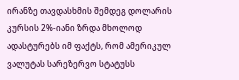ირანზე თავდასხმის შემდეგ დოლარის კურსის 2%-იანი ზრდა მხოლოდ ადასტურებს იმ ფაქტს, რომ ამერიკულ ვალუტას სარეზერვო სტატუსს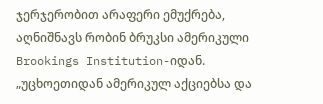ჯერჯერობით არაფერი ემუქრება, აღნიშნავს რობინ ბრუკსი ამერიკული Brookings Institution-იდან.
„უცხოეთიდან ამერიკულ აქციებსა და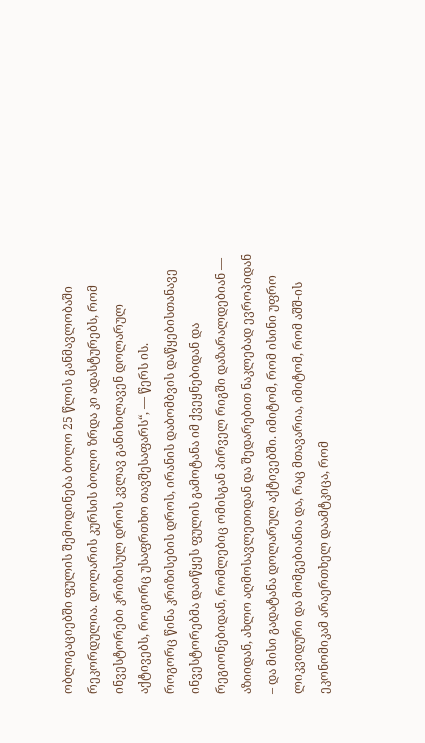ობლიგაციებში ფულის შემოდინება ბოლო 25 წლის განმავლობაში რეკორდულია. დოლარის კურსის ბოლო ზრდა კი ადასტურებს, რომ ინვესტორები კრიზისულ დროს კვლავ განიხილავენ დოლარულ აქტივებს, როგორც უსაფრთხო თავშესაფარს“, — წერს ის.
როგორც წინა კრიზისების დროს, ირანის დაბომბვის დაწყებისთანავე ინვესტორებმა დაიწყეს ფულის გამოტანა იმ ქვეყნებიდან და რეგიონებიდან, რომლებიც ომისგან პირველ რიგში დაზარალდებიან — აზიიდან, ახლო აღმოსავლეთიდან და შედარებით ნაკლებად ევროპიდან – და მისი გადატანა დოლარულ აქტივებში. იმიტომ, რომ ისინი უფრო ლიკვიდური და მომგებიანია და, რაც მთავარია, იმიტომ, რომ აშშ-ის ეკონომიკამ არაერთხელ დაამტკიცა, რომ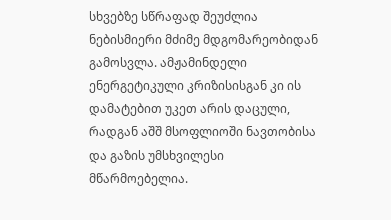სხვებზე სწრაფად შეუძლია ნებისმიერი მძიმე მდგომარეობიდან გამოსვლა. ამჟამინდელი ენერგეტიკული კრიზისისგან კი ის დამატებით უკეთ არის დაცული, რადგან აშშ მსოფლიოში ნავთობისა და გაზის უმსხვილესი მწარმოებელია.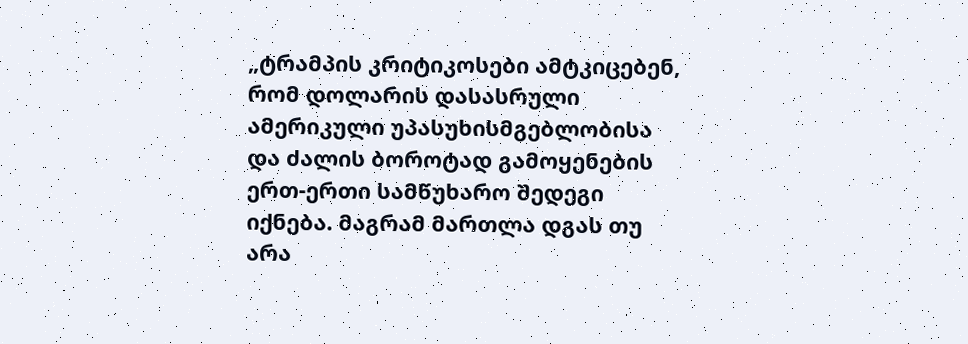„ტრამპის კრიტიკოსები ამტკიცებენ, რომ დოლარის დასასრული ამერიკული უპასუხისმგებლობისა და ძალის ბოროტად გამოყენების ერთ-ერთი სამწუხარო შედეგი იქნება. მაგრამ მართლა დგას თუ არა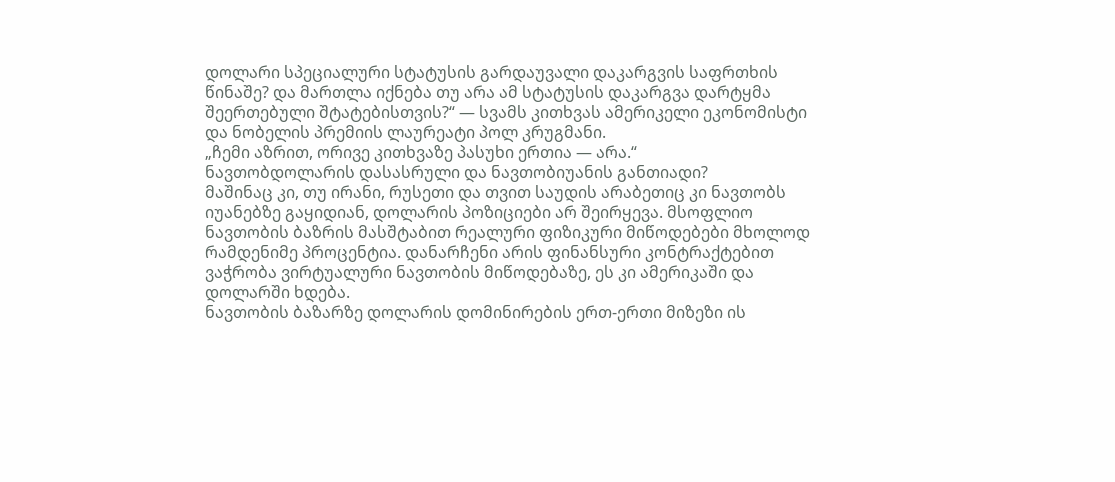დოლარი სპეციალური სტატუსის გარდაუვალი დაკარგვის საფრთხის წინაშე? და მართლა იქნება თუ არა ამ სტატუსის დაკარგვა დარტყმა შეერთებული შტატებისთვის?“ — სვამს კითხვას ამერიკელი ეკონომისტი და ნობელის პრემიის ლაურეატი პოლ კრუგმანი.
„ჩემი აზრით, ორივე კითხვაზე პასუხი ერთია — არა.“
ნავთობდოლარის დასასრული და ნავთობიუანის განთიადი?
მაშინაც კი, თუ ირანი, რუსეთი და თვით საუდის არაბეთიც კი ნავთობს იუანებზე გაყიდიან, დოლარის პოზიციები არ შეირყევა. მსოფლიო ნავთობის ბაზრის მასშტაბით რეალური ფიზიკური მიწოდებები მხოლოდ რამდენიმე პროცენტია. დანარჩენი არის ფინანსური კონტრაქტებით ვაჭრობა ვირტუალური ნავთობის მიწოდებაზე, ეს კი ამერიკაში და დოლარში ხდება.
ნავთობის ბაზარზე დოლარის დომინირების ერთ-ერთი მიზეზი ის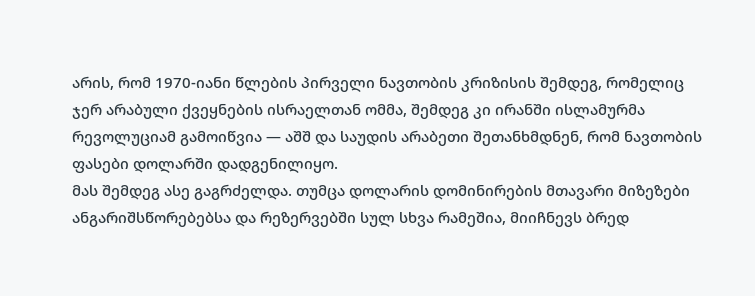არის, რომ 1970-იანი წლების პირველი ნავთობის კრიზისის შემდეგ, რომელიც ჯერ არაბული ქვეყნების ისრაელთან ომმა, შემდეგ კი ირანში ისლამურმა რევოლუციამ გამოიწვია — აშშ და საუდის არაბეთი შეთანხმდნენ, რომ ნავთობის ფასები დოლარში დადგენილიყო.
მას შემდეგ ასე გაგრძელდა. თუმცა დოლარის დომინირების მთავარი მიზეზები ანგარიშსწორებებსა და რეზერვებში სულ სხვა რამეშია, მიიჩნევს ბრედ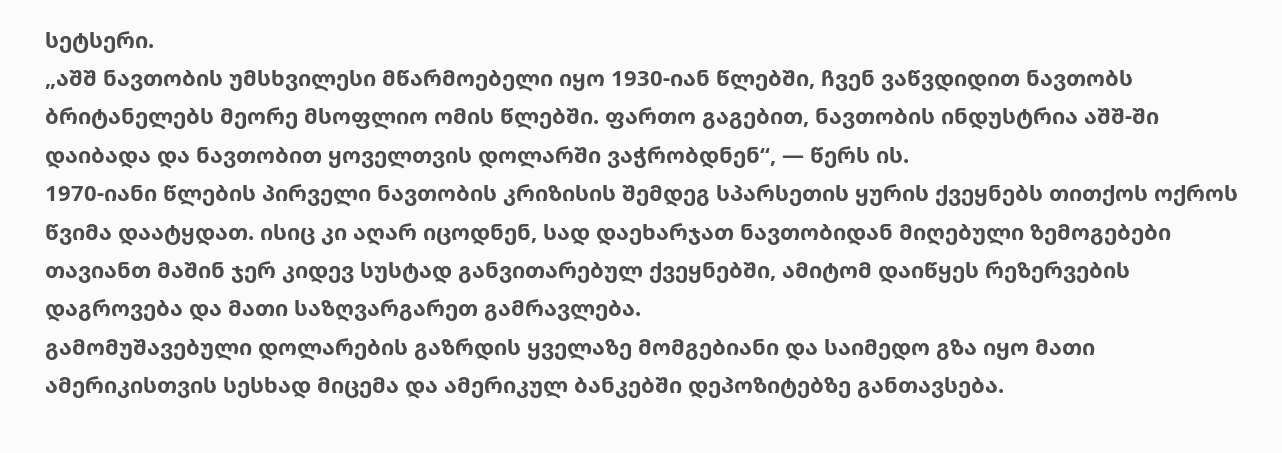სეტსერი.
„აშშ ნავთობის უმსხვილესი მწარმოებელი იყო 1930-იან წლებში, ჩვენ ვაწვდიდით ნავთობს ბრიტანელებს მეორე მსოფლიო ომის წლებში. ფართო გაგებით, ნავთობის ინდუსტრია აშშ-ში დაიბადა და ნავთობით ყოველთვის დოლარში ვაჭრობდნენ“, — წერს ის.
1970-იანი წლების პირველი ნავთობის კრიზისის შემდეგ სპარსეთის ყურის ქვეყნებს თითქოს ოქროს წვიმა დაატყდათ. ისიც კი აღარ იცოდნენ, სად დაეხარჯათ ნავთობიდან მიღებული ზემოგებები თავიანთ მაშინ ჯერ კიდევ სუსტად განვითარებულ ქვეყნებში, ამიტომ დაიწყეს რეზერვების დაგროვება და მათი საზღვარგარეთ გამრავლება.
გამომუშავებული დოლარების გაზრდის ყველაზე მომგებიანი და საიმედო გზა იყო მათი ამერიკისთვის სესხად მიცემა და ამერიკულ ბანკებში დეპოზიტებზე განთავსება.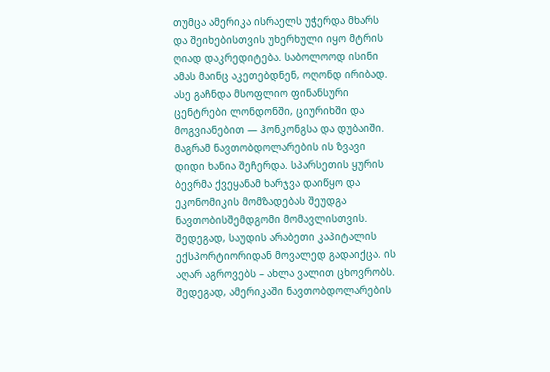თუმცა ამერიკა ისრაელს უჭერდა მხარს და შეიხებისთვის უხერხული იყო მტრის ღიად დაკრედიტება. საბოლოოდ ისინი ამას მაინც აკეთებდნენ, ოღონდ ირიბად. ასე გაჩნდა მსოფლიო ფინანსური ცენტრები ლონდონში, ციურიხში და მოგვიანებით — ჰონკონგსა და დუბაიში.
მაგრამ ნავთობდოლარების ის ზვავი დიდი ხანია შეჩერდა. სპარსეთის ყურის ბევრმა ქვეყანამ ხარჯვა დაიწყო და ეკონომიკის მომზადებას შეუდგა ნავთობისშემდგომი მომავლისთვის. შედეგად, საუდის არაბეთი კაპიტალის ექსპორტიორიდან მოვალედ გადაიქცა. ის აღარ აგროვებს – ახლა ვალით ცხოვრობს.
შედეგად, ამერიკაში ნავთობდოლარების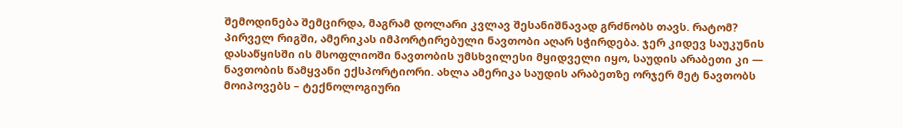შემოდინება შემცირდა, მაგრამ დოლარი კვლავ შესანიშნავად გრძნობს თავს. რატომ?
პირველ რიგში, ამერიკას იმპორტირებული ნავთობი აღარ სჭირდება. ჯერ კიდევ საუკუნის დასაწყისში ის მსოფლიოში ნავთობის უმსხვილესი მყიდველი იყო, საუდის არაბეთი კი — ნავთობის წამყვანი ექსპორტიორი. ახლა ამერიკა საუდის არაბეთზე ორჯერ მეტ ნავთობს მოიპოვებს – ტექნოლოგიური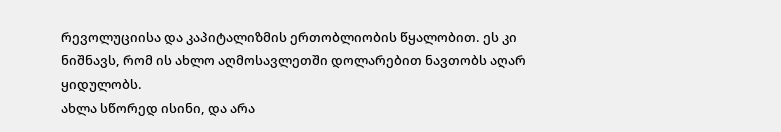რევოლუციისა და კაპიტალიზმის ერთობლიობის წყალობით. ეს კი ნიშნავს, რომ ის ახლო აღმოსავლეთში დოლარებით ნავთობს აღარ ყიდულობს.
ახლა სწორედ ისინი, და არა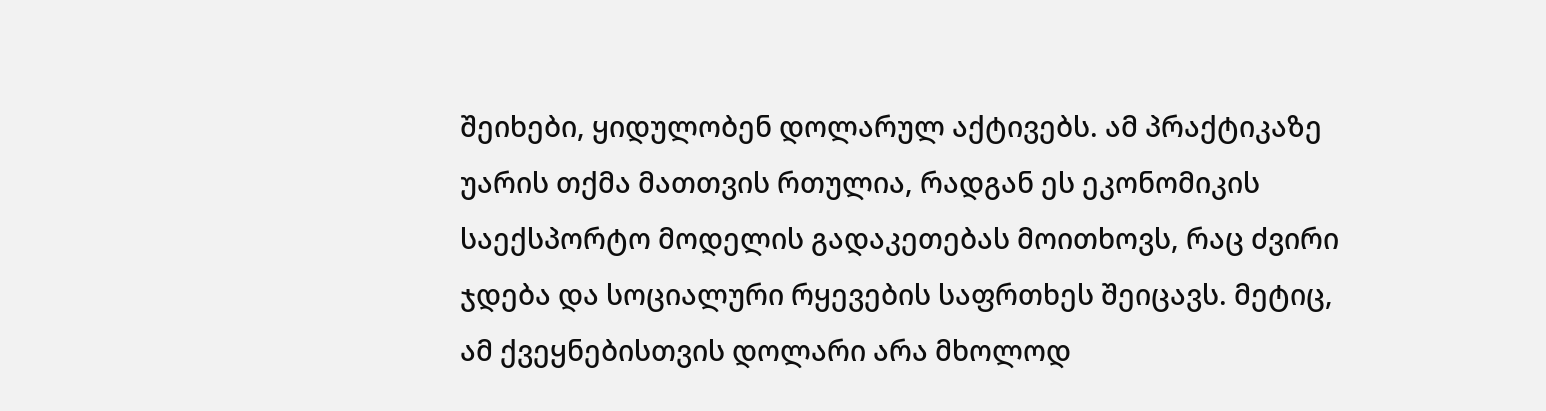შეიხები, ყიდულობენ დოლარულ აქტივებს. ამ პრაქტიკაზე უარის თქმა მათთვის რთულია, რადგან ეს ეკონომიკის საექსპორტო მოდელის გადაკეთებას მოითხოვს, რაც ძვირი ჯდება და სოციალური რყევების საფრთხეს შეიცავს. მეტიც, ამ ქვეყნებისთვის დოლარი არა მხოლოდ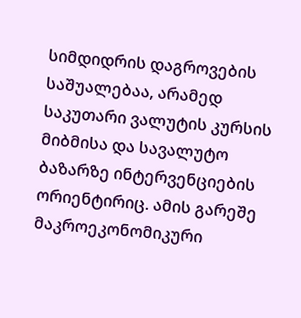სიმდიდრის დაგროვების საშუალებაა, არამედ საკუთარი ვალუტის კურსის მიბმისა და სავალუტო ბაზარზე ინტერვენციების ორიენტირიც. ამის გარეშე მაკროეკონომიკური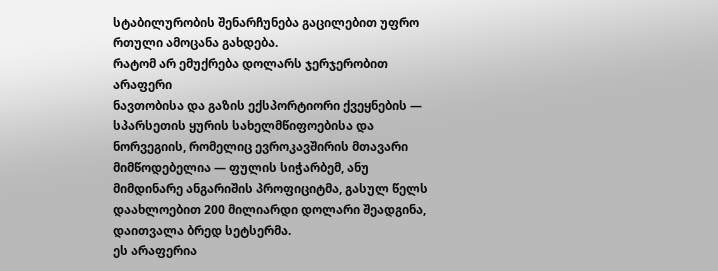სტაბილურობის შენარჩუნება გაცილებით უფრო რთული ამოცანა გახდება.
რატომ არ ემუქრება დოლარს ჯერჯერობით არაფერი
ნავთობისა და გაზის ექსპორტიორი ქვეყნების — სპარსეთის ყურის სახელმწიფოებისა და ნორვეგიის, რომელიც ევროკავშირის მთავარი მიმწოდებელია — ფულის სიჭარბემ, ანუ მიმდინარე ანგარიშის პროფიციტმა, გასულ წელს დაახლოებით 200 მილიარდი დოლარი შეადგინა, დაითვალა ბრედ სეტსერმა.
ეს არაფერია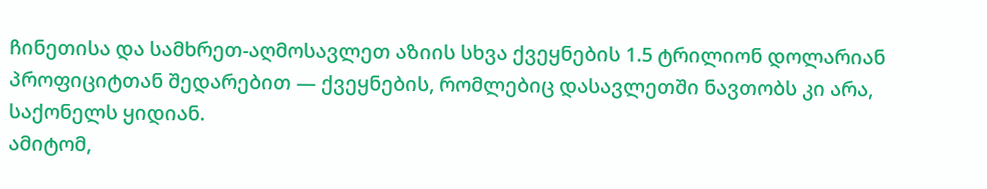ჩინეთისა და სამხრეთ-აღმოსავლეთ აზიის სხვა ქვეყნების 1.5 ტრილიონ დოლარიან პროფიციტთან შედარებით — ქვეყნების, რომლებიც დასავლეთში ნავთობს კი არა, საქონელს ყიდიან.
ამიტომ,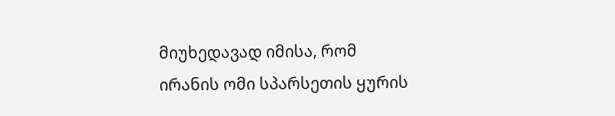მიუხედავად იმისა, რომ ირანის ომი სპარსეთის ყურის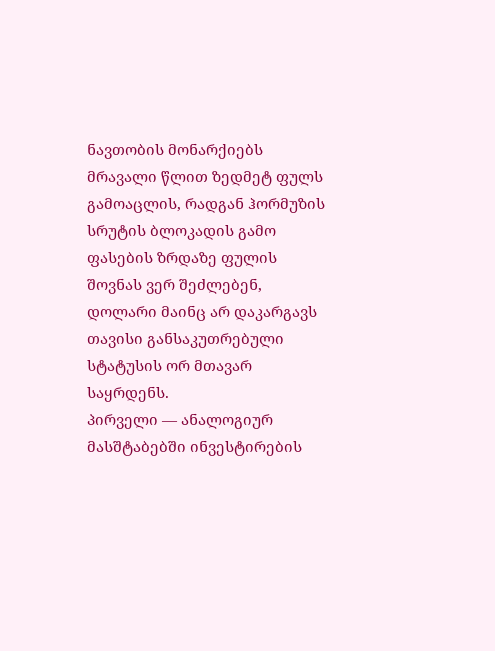ნავთობის მონარქიებს მრავალი წლით ზედმეტ ფულს გამოაცლის, რადგან ჰორმუზის სრუტის ბლოკადის გამო ფასების ზრდაზე ფულის შოვნას ვერ შეძლებენ, დოლარი მაინც არ დაკარგავს თავისი განსაკუთრებული სტატუსის ორ მთავარ საყრდენს.
პირველი — ანალოგიურ მასშტაბებში ინვესტირების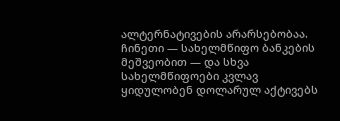ალტერნატივების არარსებობაა. ჩინეთი — სახელმწიფო ბანკების მეშვეობით — და სხვა სახელმწიფოები კვლავ ყიდულობენ დოლარულ აქტივებს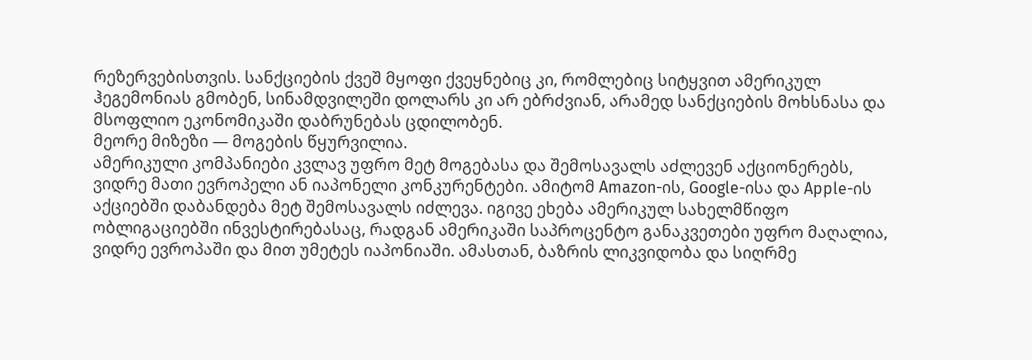რეზერვებისთვის. სანქციების ქვეშ მყოფი ქვეყნებიც კი, რომლებიც სიტყვით ამერიკულ ჰეგემონიას გმობენ, სინამდვილეში დოლარს კი არ ებრძვიან, არამედ სანქციების მოხსნასა და მსოფლიო ეკონომიკაში დაბრუნებას ცდილობენ.
მეორე მიზეზი — მოგების წყურვილია.
ამერიკული კომპანიები კვლავ უფრო მეტ მოგებასა და შემოსავალს აძლევენ აქციონერებს, ვიდრე მათი ევროპელი ან იაპონელი კონკურენტები. ამიტომ Amazon-ის, Google-ისა და Apple-ის აქციებში დაბანდება მეტ შემოსავალს იძლევა. იგივე ეხება ამერიკულ სახელმწიფო ობლიგაციებში ინვესტირებასაც, რადგან ამერიკაში საპროცენტო განაკვეთები უფრო მაღალია, ვიდრე ევროპაში და მით უმეტეს იაპონიაში. ამასთან, ბაზრის ლიკვიდობა და სიღრმე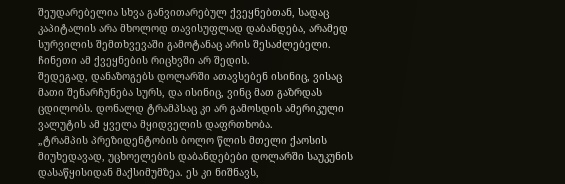შეუდარებელია სხვა განვითარებულ ქვეყნებთან, სადაც კაპიტალის არა მხოლოდ თავისუფლად დაბანდება, არამედ სურვილის შემთხვევაში გამოტანაც არის შესაძლებელი. ჩინეთი ამ ქვეყნების რიცხვში არ შედის.
შედეგად, დანაზოგებს დოლარში ათავსებენ ისინიც, ვისაც მათი შენარჩუნება სურს, და ისინიც, ვინც მათ გაზრდას ცდილობს. დონალდ ტრამპსაც კი არ გამოსდის ამერიკული ვალუტის ამ ყველა მყიდველის დაფრთხობა.
„ტრამპის პრეზიდენტობის ბოლო წლის მთელი ქაოსის მიუხედავად, უცხოელების დაბანდებები დოლარში საუკუნის დასაწყისიდან მაქსიმუმზეა. ეს კი ნიშნავს,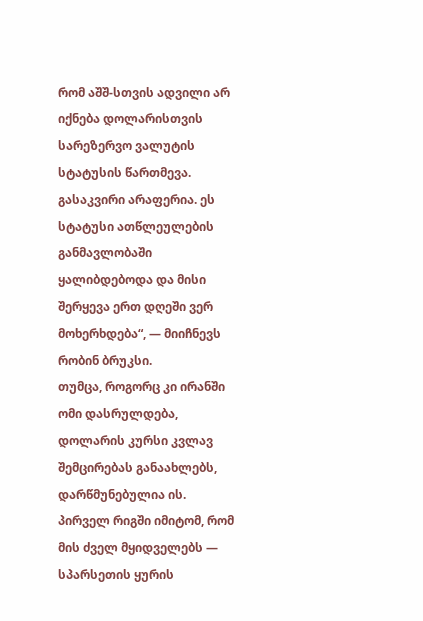რომ აშშ-სთვის ადვილი არ იქნება დოლარისთვის სარეზერვო ვალუტის სტატუსის წართმევა. გასაკვირი არაფერია. ეს სტატუსი ათწლეულების განმავლობაში ყალიბდებოდა და მისი შერყევა ერთ დღეში ვერ მოხერხდება“, — მიიჩნევს რობინ ბრუკსი.
თუმცა, როგორც კი ირანში ომი დასრულდება, დოლარის კურსი კვლავ შემცირებას განაახლებს, დარწმუნებულია ის.
პირველ რიგში იმიტომ, რომ მის ძველ მყიდველებს — სპარსეთის ყურის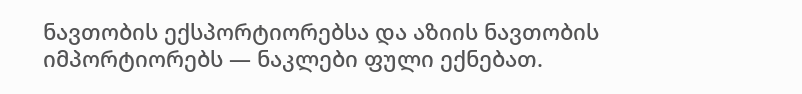ნავთობის ექსპორტიორებსა და აზიის ნავთობის იმპორტიორებს — ნაკლები ფული ექნებათ.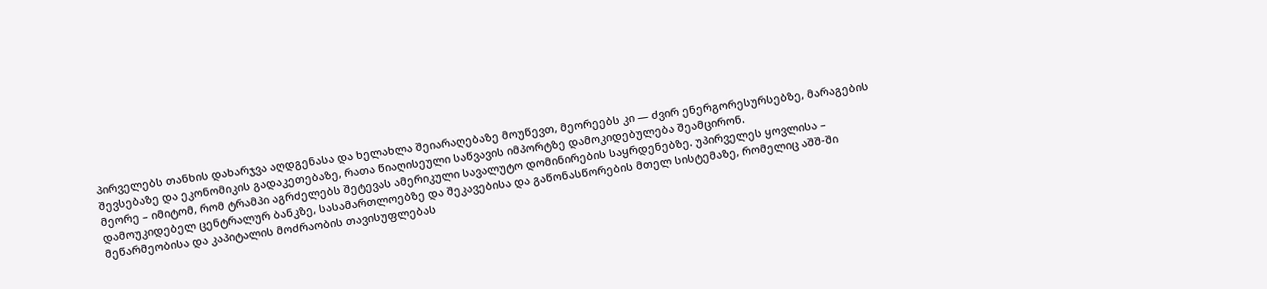პირველებს თანხის დახარჯვა აღდგენასა და ხელახლა შეიარაღებაზე მოუწევთ, მეორეებს კი — ძვირ ენერგორესურსებზე, მარაგების შევსებაზე და ეკონომიკის გადაკეთებაზე, რათა წიაღისეული საწვავის იმპორტზე დამოკიდებულება შეამცირონ.
მეორე – იმიტომ, რომ ტრამპი აგრძელებს შეტევას ამერიკული სავალუტო დომინირების საყრდენებზე. უპირველეს ყოვლისა – დამოუკიდებელ ცენტრალურ ბანკზე, სასამართლოებზე და შეკავებისა და გაწონასწორების მთელ სისტემაზე, რომელიც აშშ-ში მეწარმეობისა და კაპიტალის მოძრაობის თავისუფლებას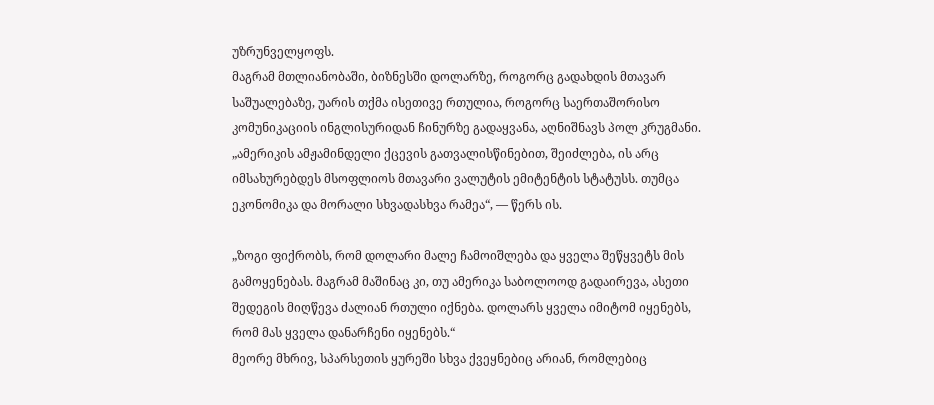უზრუნველყოფს.
მაგრამ მთლიანობაში, ბიზნესში დოლარზე, როგორც გადახდის მთავარ საშუალებაზე, უარის თქმა ისეთივე რთულია, როგორც საერთაშორისო კომუნიკაციის ინგლისურიდან ჩინურზე გადაყვანა, აღნიშნავს პოლ კრუგმანი.
„ამერიკის ამჟამინდელი ქცევის გათვალისწინებით, შეიძლება, ის არც იმსახურებდეს მსოფლიოს მთავარი ვალუტის ემიტენტის სტატუსს. თუმცა ეკონომიკა და მორალი სხვადასხვა რამეა“, — წერს ის.

„ზოგი ფიქრობს, რომ დოლარი მალე ჩამოიშლება და ყველა შეწყვეტს მის გამოყენებას. მაგრამ მაშინაც კი, თუ ამერიკა საბოლოოდ გადაირევა, ასეთი შედეგის მიღწევა ძალიან რთული იქნება. დოლარს ყველა იმიტომ იყენებს, რომ მას ყველა დანარჩენი იყენებს.“
მეორე მხრივ, სპარსეთის ყურეში სხვა ქვეყნებიც არიან, რომლებიც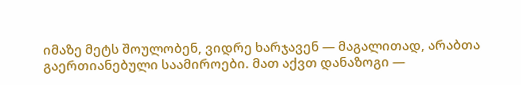იმაზე მეტს შოულობენ, ვიდრე ხარჯავენ — მაგალითად, არაბთა გაერთიანებული საამიროები. მათ აქვთ დანაზოგი —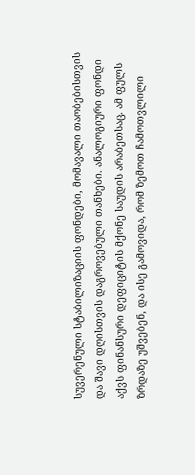სუვერენული სტაბილიზაციის ფონდები, მომავალი თაობებისთვის და შავი დღისთვის დაგროვებული თანხები. ანალოგიური ფონდი აქვს ფინანსური დეფიციტის მქონე საუდის არაბეთსაც. ამ ფულს ზრდაზე უშვებენ, და ისე გამოვიდა, რომ ზემოთ ჩამოთვლილი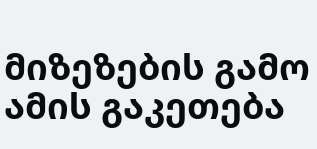მიზეზების გამო ამის გაკეთება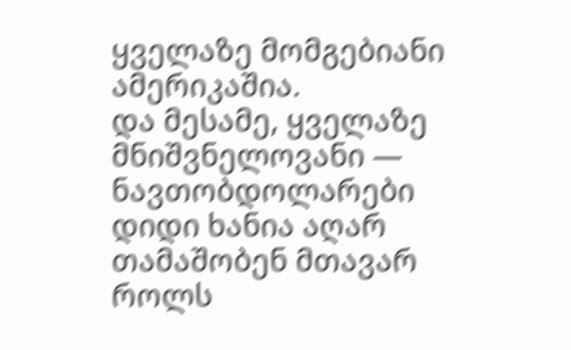ყველაზე მომგებიანი ამერიკაშია.
და მესამე, ყველაზე მნიშვნელოვანი — ნავთობდოლარები დიდი ხანია აღარ თამაშობენ მთავარ როლს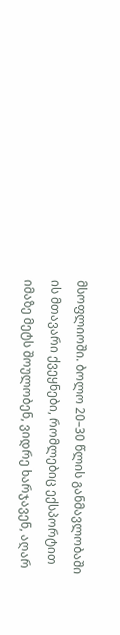მსოფლიოში. ბოლო 20–30 წლის განმავლობაში ის მთავარი ქვეყნები, რომლებიც ექსპორტით იმაზე მეტს შოულობენ, ვიდრე ხარჯავენ, აღარ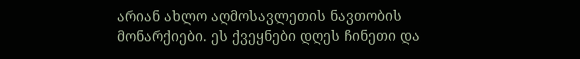არიან ახლო აღმოსავლეთის ნავთობის მონარქიები. ეს ქვეყნები დღეს ჩინეთი და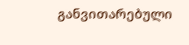განვითარებული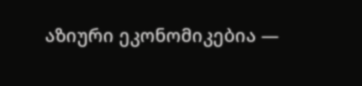აზიური ეკონომიკებია —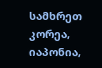სამხრეთ კორეა, იაპონია,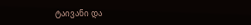ტაივანი და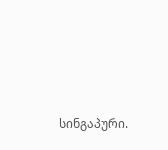სინგაპური.